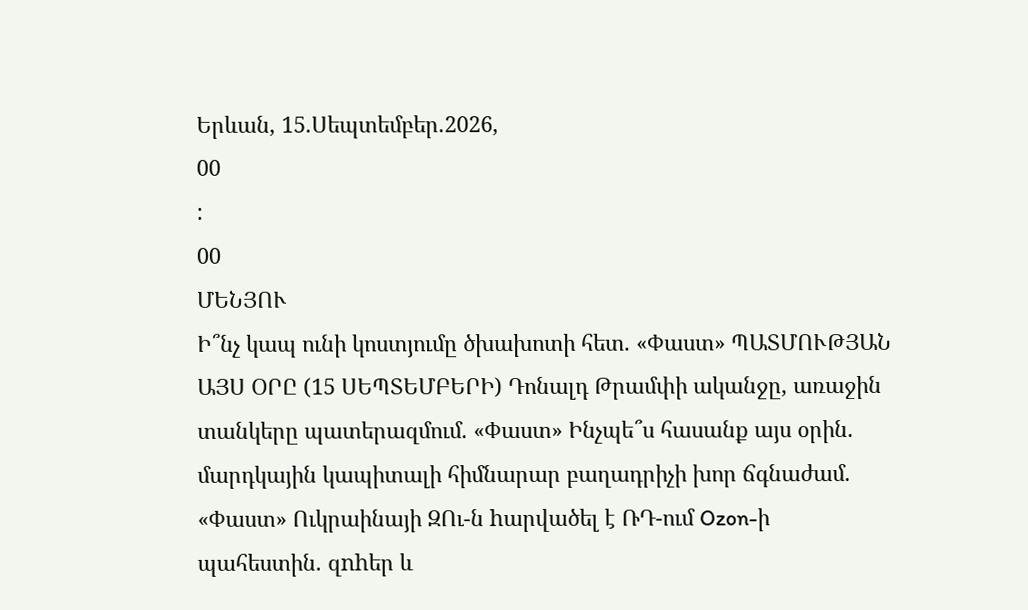Երևան, 15.Սեպտեմբեր.2026,
00
:
00
ՄԵՆՅՈՒ
Ի՞նչ կապ ունի կոստյումը ծխախոտի հետ. «Փաստ» ՊԱՏՄՈՒԹՅԱՆ ԱՅՍ ՕՐԸ (15 ՍԵՊՏԵՄԲԵՐԻ) Դոնալդ Թրամփի ականջը, առաջին տանկերը պատերազմում. «Փաստ» Ինչպե՞ս հասանք այս օրին. մարդկային կապիտալի հիմնարար բաղադրիչի խոր ճգնաժամ. «Փաստ» Ուկրաինայի ԶՈւ-ն hարվածել է ՌԴ-ում Ozon-ի պահեստին. զnhեր և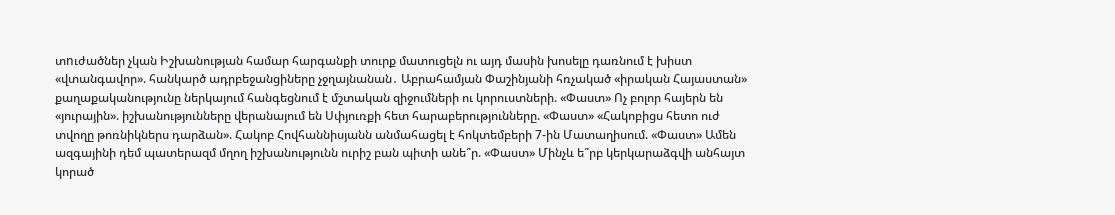տnւժածներ չկան Իշխանության համար հարգանքի տուրք մատուցելն ու այդ մասին խոսելը դառնում է խիստ «վտանգավոր». հանկարծ ադրբեջանցիները չջղայնանան․ Աբրահամյան Փաշինյանի հռչակած «իրական Հայաստան» քաղաքականությունը ներկայում հանգեցնում է մշտական զիջումների ու կորուստների. «Փաստ» Ոչ բոլոր հայերն են «յուրային». իշխանությունները վերանայում են Սփյուռքի հետ հարաբերությունները. «Փաստ» «Հակոբիցս հետո ուժ տվողը թոռնիկներս դարձան». Հակոբ Հովհաննիսյանն անմահացել է հոկտեմբերի 7-ին Մատաղիսում. «Փաստ» Ամեն ազգայինի դեմ պատերազմ մղող իշխանությունն ուրիշ բան պիտի անե՞ր. «Փաստ» Մինչև ե՞րբ կերկարաձգվի անհայտ կորած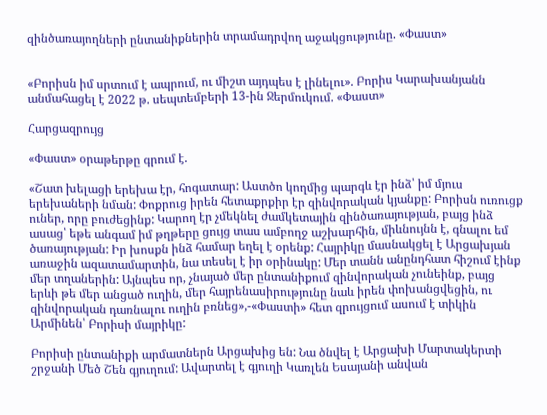զինծառայողների ընտանիքներին տրամադրվող աջակցությունը. «Փաստ»


«Բորիսն իմ սրտում է ապրում, ու միշտ այդպես է լինելու». Բորիս Կարախանյանն անմահացել է 2022 թ. սեպտեմբերի 13-ին Ջերմուկում. «Փաստ»

Հարցազրույց

«Փաստ» օրաթերթը գրում է.

«Շատ խելացի երեխա էր, հոգատար: Աստծո կողմից պարգև էր ինձ՝ իմ մյուս երեխաների նման: Փոքրուց իրեն հետաքրքիր էր զինվորական կյանքը: Բորիսն ուռուցք ուներ, որը բուժեցինք: Կարող էր չմեկնել ժամկետային զինծառայության, բայց ինձ ասաց՝ եթե անգամ իմ թղթերը ցույց տաս ամբողջ աշխարհին, միևնույնն է, գնալու եմ ծառայության: Իր խոսքն ինձ համար եղել է օրենք: Հայրիկը մասնակցել է Արցախյան առաջին ազատամարտին, նա տեսել է իր օրինակը: Մեր տանն անընդհատ հիշում էինք մեր տղաներին: Այնպես որ, չնայած մեր ընտանիքում զինվորական չունեինք, բայց երևի թե մեր անցած ուղին, մեր հայրենասիրությունը նաև իրեն փոխանցվեցին, ու զինվորական դառնալու ուղին բռնեց»,-«Փաստի» հետ զրույցում ասում է տիկին Արմինեն՝ Բորիսի մայրիկը:

Բորիսի ընտանիքի արմատներն Արցախից են: Նա ծնվել է Արցախի Մարտակերտի շրջանի Մեծ Շեն գյուղում: Ավարտել է գյուղի Կառլեն Եսայանի անվան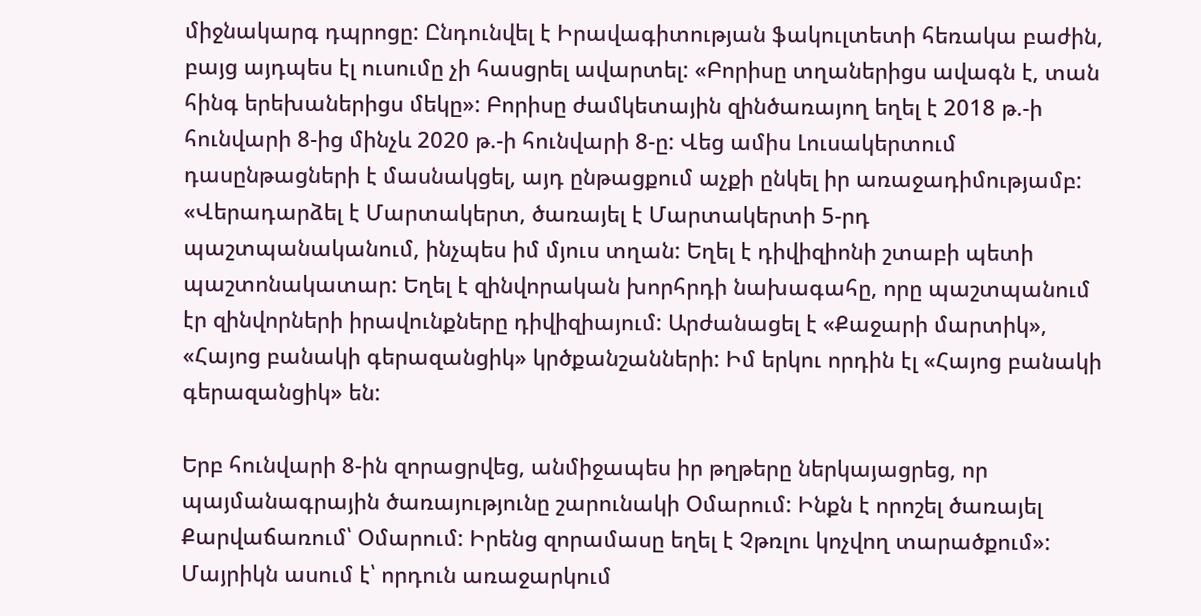միջնակարգ դպրոցը: Ընդունվել է Իրավագիտության ֆակուլտետի հեռակա բաժին, բայց այդպես էլ ուսումը չի հասցրել ավարտել: «Բորիսը տղաներիցս ավագն է, տան հինգ երեխաներիցս մեկը»: Բորիսը ժամկետային զինծառայող եղել է 2018 թ.-ի հունվարի 8-ից մինչև 2020 թ.-ի հունվարի 8-ը: Վեց ամիս Լուսակերտում դասընթացների է մասնակցել, այդ ընթացքում աչքի ընկել իր առաջադիմությամբ: «Վերադարձել է Մարտակերտ, ծառայել է Մարտակերտի 5-րդ պաշտպանականում, ինչպես իմ մյուս տղան: Եղել է դիվիզիոնի շտաբի պետի պաշտոնակատար: Եղել է զինվորական խորհրդի նախագահը, որը պաշտպանում էր զինվորների իրավունքները դիվիզիայում: Արժանացել է «Քաջարի մարտիկ», «Հայոց բանակի գերազանցիկ» կրծքանշանների: Իմ երկու որդին էլ «Հայոց բանակի գերազանցիկ» են:

Երբ հունվարի 8-ին զորացրվեց, անմիջապես իր թղթերը ներկայացրեց, որ պայմանագրային ծառայությունը շարունակի Օմարում: Ինքն է որոշել ծառայել Քարվաճառում՝ Օմարում: Իրենց զորամասը եղել է Չթռլու կոչվող տարածքում»: Մայրիկն ասում է՝ որդուն առաջարկում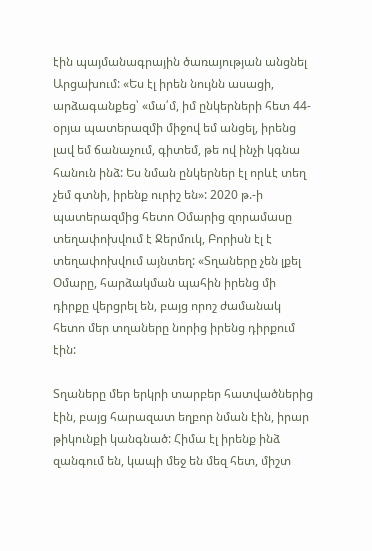էին պայմանագրային ծառայության անցնել Արցախում: «Ես էլ իրեն նույնն ասացի, արձագանքեց՝ «մա՛մ, իմ ընկերների հետ 44-օրյա պատերազմի միջով եմ անցել, իրենց լավ եմ ճանաչում, գիտեմ, թե ով ինչի կգնա հանուն ինձ: Ես նման ընկերներ էլ որևէ տեղ չեմ գտնի, իրենք ուրիշ են»: 2020 թ.-ի պատերազմից հետո Օմարից զորամասը տեղափոխվում է Ջերմուկ, Բորիսն էլ է տեղափոխվում այնտեղ: «Տղաները չեն լքել Օմարը, հարձակման պահին իրենց մի դիրքը վերցրել են, բայց որոշ ժամանակ հետո մեր տղաները նորից իրենց դիրքում էին:

Տղաները մեր երկրի տարբեր հատվածներից էին, բայց հարազատ եղբոր նման էին, իրար թիկունքի կանգնած: Հիմա էլ իրենք ինձ զանգում են, կապի մեջ են մեզ հետ, միշտ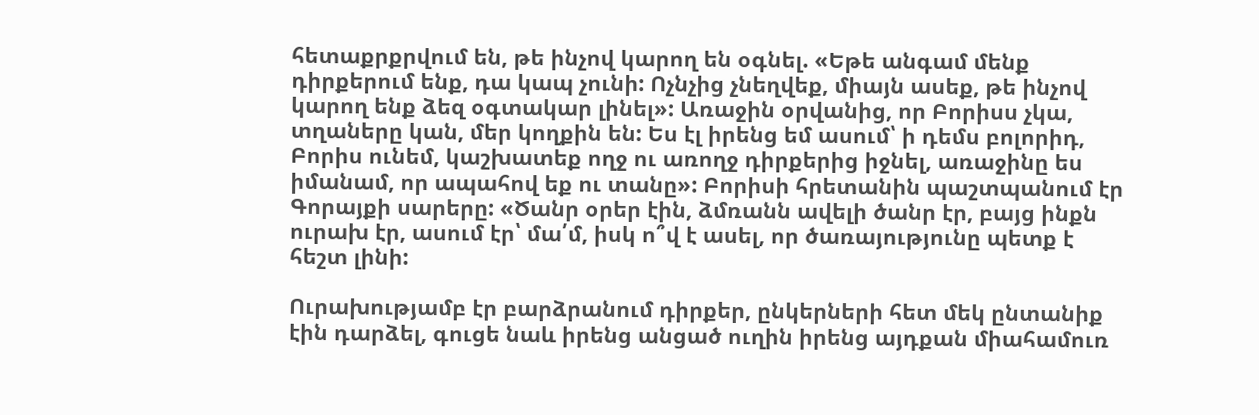հետաքրքրվում են, թե ինչով կարող են օգնել. «Եթե անգամ մենք դիրքերում ենք, դա կապ չունի: Ոչնչից չնեղվեք, միայն ասեք, թե ինչով կարող ենք ձեզ օգտակար լինել»: Առաջին օրվանից, որ Բորիսս չկա, տղաները կան, մեր կողքին են: Ես էլ իրենց եմ ասում՝ ի դեմս բոլորիդ, Բորիս ունեմ, կաշխատեք ողջ ու առողջ դիրքերից իջնել, առաջինը ես իմանամ, որ ապահով եք ու տանը»: Բորիսի հրետանին պաշտպանում էր Գորայքի սարերը: «Ծանր օրեր էին, ձմռանն ավելի ծանր էր, բայց ինքն ուրախ էր, ասում էր՝ մա՛մ, իսկ ո՞վ է ասել, որ ծառայությունը պետք է հեշտ լինի:

Ուրախությամբ էր բարձրանում դիրքեր, ընկերների հետ մեկ ընտանիք էին դարձել, գուցե նաև իրենց անցած ուղին իրենց այդքան միահամուռ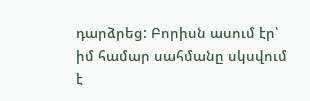դարձրեց: Բորիսն ասում էր՝ իմ համար սահմանը սկսվում է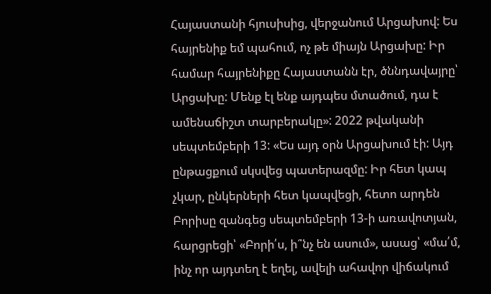Հայաստանի հյուսիսից, վերջանում Արցախով: Ես հայրենիք եմ պահում, ոչ թե միայն Արցախը: Իր համար հայրենիքը Հայաստանն էր, ծննդավայրը՝ Արցախը: Մենք էլ ենք այդպես մտածում, դա է ամենաճիշտ տարբերակը»: 2022 թվականի սեպտեմբերի 13: «Ես այդ օրն Արցախում էի: Այդ ընթացքում սկսվեց պատերազմը: Իր հետ կապ չկար, ընկերների հետ կապվեցի, հետո արդեն Բորիսը զանգեց սեպտեմբերի 13-ի առավոտյան, հարցրեցի՝ «Բորի՛ս, ի՞նչ են ասում», ասաց՝ «մա՛մ, ինչ որ այդտեղ է եղել, ավելի ահավոր վիճակում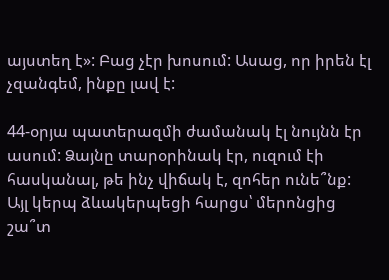այստեղ է»: Բաց չէր խոսում: Ասաց, որ իրեն էլ չզանգեմ, ինքը լավ է:

44-օրյա պատերազմի ժամանակ էլ նույնն էր ասում: Ձայնը տարօրինակ էր, ուզում էի հասկանալ, թե ինչ վիճակ է, զոհեր ունե՞նք: Այլ կերպ ձևակերպեցի հարցս՝ մերոնցից շա՞տ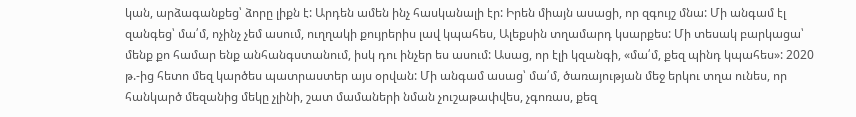կան, արձագանքեց՝ ձորը լիքն է: Արդեն ամեն ինչ հասկանալի էր: Իրեն միայն ասացի, որ զգույշ մնա: Մի անգամ էլ զանգեց՝ մա՛մ, ոչինչ չեմ ասում, ուղղակի քույրերիս լավ կպահես, Ալեքսին տղամարդ կսարքես: Մի տեսակ բարկացա՝ մենք քո համար ենք անհանգստանում, իսկ դու ինչեր ես ասում: Ասաց, որ էլի կզանգի, «մա՛մ, քեզ պինդ կպահես»: 2020 թ.-ից հետո մեզ կարծես պատրաստեր այս օրվան: Մի անգամ ասաց՝ մա՛մ, ծառայության մեջ երկու տղա ունես, որ հանկարծ մեզանից մեկը չլինի, շատ մամաների նման չուշաթափվես, չգոռաս, քեզ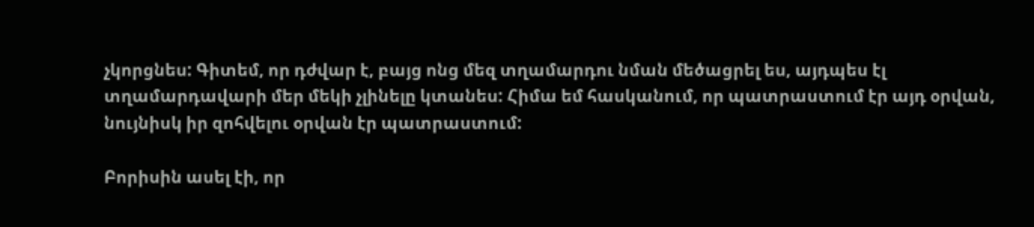չկորցնես: Գիտեմ, որ դժվար է, բայց ոնց մեզ տղամարդու նման մեծացրել ես, այդպես էլ տղամարդավարի մեր մեկի չլինելը կտանես: Հիմա եմ հասկանում, որ պատրաստում էր այդ օրվան, նույնիսկ իր զոհվելու օրվան էր պատրաստում:

Բորիսին ասել էի, որ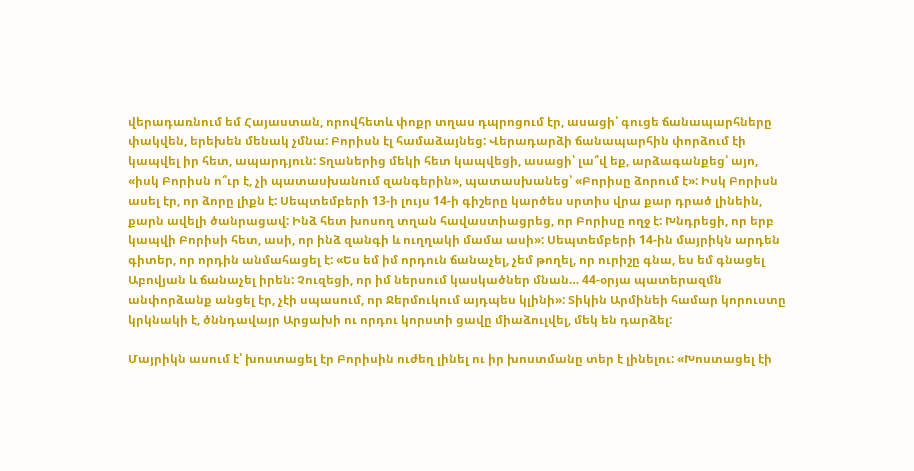վերադառնում եմ Հայաստան, որովհետև փոքր տղաս դպրոցում էր, ասացի՝ գուցե ճանապարհները փակվեն, երեխեն մենակ չմնա: Բորիսն էլ համաձայնեց: Վերադարձի ճանապարհին փորձում էի կապվել իր հետ, ապարդյուն: Տղաներից մեկի հետ կապվեցի, ասացի՝ լա՞վ եք, արձագանքեց՝ այո, «իսկ Բորիսն ո՞ւր է, չի պատասխանում զանգերին», պատասխանեց՝ «Բորիսը ձորում է»: Իսկ Բորիսն ասել էր, որ ձորը լիքն է: Սեպտեմբերի 13-ի լույս 14-ի գիշերը կարծես սրտիս վրա քար դրած լինեին, քարն ավելի ծանրացավ: Ինձ հետ խոսող տղան հավաստիացրեց, որ Բորիսը ողջ է: Խնդրեցի, որ երբ կապվի Բորիսի հետ, ասի, որ ինձ զանգի և ուղղակի մամա ասի»: Սեպտեմբերի 14-ին մայրիկն արդեն գիտեր, որ որդին անմահացել է: «Ես եմ իմ որդուն ճանաչել, չեմ թողել, որ ուրիշը գնա, ես եմ գնացել Աբովյան և ճանաչել իրեն: Չուզեցի, որ իմ ներսում կասկածներ մնան… 44-օրյա պատերազմն անփորձանք անցել էր, չէի սպասում, որ Ջերմուկում այդպես կլինի»: Տիկին Արմինեի համար կորուստը կրկնակի է, ծննդավայր Արցախի ու որդու կորստի ցավը միաձուլվել, մեկ են դարձել:

Մայրիկն ասում է՝ խոստացել էր Բորիսին ուժեղ լինել ու իր խոստմանը տեր է լինելու: «Խոստացել էի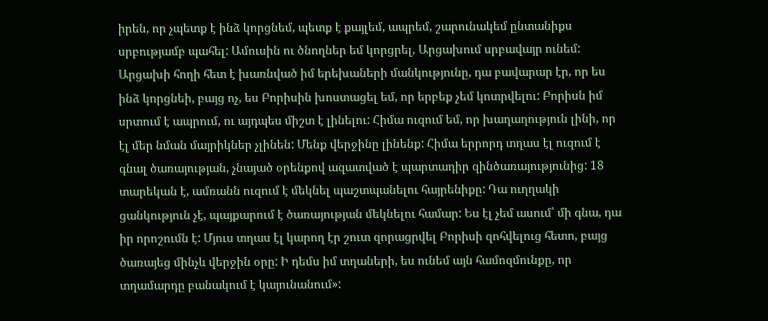իրեն, որ չպետք է ինձ կորցնեմ, պետք է քայլեմ, ապրեմ, շարունակեմ ընտանիքս սրբությամբ պահել: Ամուսին ու ծնողներ եմ կորցրել, Արցախում սրբավայր ունեմ: Արցախի հողի հետ է խառնված իմ երեխաների մանկությունը, դա բավարար էր, որ ես ինձ կորցնեի, բայց ոչ, ես Բորիսին խոստացել եմ, որ երբեք չեմ կոտրվելու: Բորիսն իմ սրտում է ապրում, ու այդպես միշտ է լինելու: Հիմա ուզում եմ, որ խաղաղություն լինի, որ էլ մեր նման մայրիկներ չլինեն: Մենք վերջինը լինենք: Հիմա երրորդ տղաս էլ ուզում է գնալ ծառայության, չնայած օրենքով ազատված է պարտադիր զինծառայությունից: 18 տարեկան է, ամռանն ուզում է մեկնել պաշտպանելու հայրենիքը: Դա ուղղակի ցանկություն չէ, պայքարում է ծառայության մեկնելու համար: Ես էլ չեմ ասում՝ մի գնա, դա իր որոշումն է: Մյուս տղաս էլ կարող էր շուտ զորացրվել Բորիսի զոհվելուց հետո, բայց ծառայեց մինչև վերջին օրը: Ի դեմս իմ տղաների, ես ունեմ այն համոզմունքը, որ տղամարդը բանակում է կայունանում»: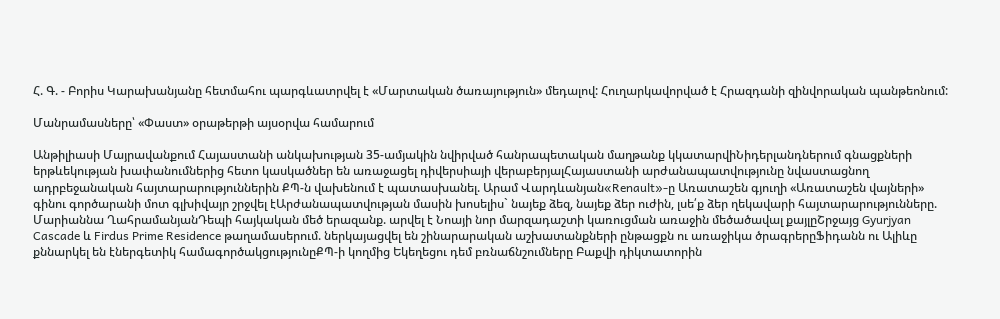Հ. Գ. - Բորիս Կարախանյանը հետմահու պարգևատրվել է «Մարտական ծառայություն» մեդալով: Հուղարկավորված է Հրազդանի զինվորական պանթեոնում:

Մանրամասները՝ «Փաստ» օրաթերթի այսօրվա համարում

Անթիլիասի Մայրավանքում Հայաստանի անկախության 35-ամյակին նվիրված հանրապետական մաղթանք կկատարվիՆիդերլանդներում գնացքների երթևեկության խափանումներից հետո կասկածներ են առաջացել դիվերսիայի վերաբերյալՀայաստանի արժանապատվությունը նվաստացնող ադրբեջանական հայտարարություններին ՔՊ-ն վախենում է պատասխանել. Արամ Վարդևանյան«Renault»-ը Առատաշեն գյուղի «Առատաշեն վայների» գինու գործարանի մոտ գլխիվայր շրջվել էԱրժանապատվության մասին խոսելիս` նայեք ձեզ, նայեք ձեր ուժին, լսե՛ք ձեր ղեկավարի հայտարարությունները. Մարիաննա ՂահրամանյանԴեպի հայկական մեծ երազանք. արվել է Նոայի նոր մարզադաշտի կառուցման առաջին մեծածավալ քայլըՇրջայց Gyurjyan Cascade և Firdus Prime Residence թաղամասերում. ներկայացվել են շինարարական աշխատանքների ընթացքն ու առաջիկա ծրագրերըՖիդանն ու Ալիևը քննարկել են էներգետիկ համագործակցությունըՔՊ-ի կողմից Եկեղեցու դեմ բռնաճնշումները Բաքվի դիկտատորին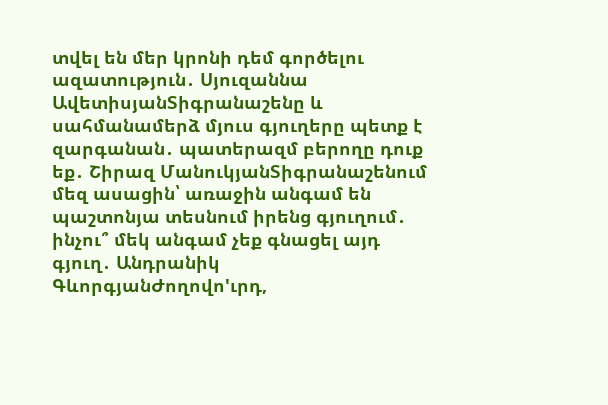տվել են մեր կրոնի դեմ գործելու ազատություն․ Սյուզաննա ԱվետիսյանՏիգրանաշենը և սահմանամերձ մյուս գյուղերը պետք է զարգանան․ պատերազմ բերողը դուք եք․ Շիրազ ՄանուկյանՏիգրանաշենում մեզ ասացին՝ առաջին անգամ են պաշտոնյա տեսնում իրենց գյուղում․ ինչու՞ մեկ անգամ չեք գնացել այդ գյուղ․ Անդրանիկ ԳևորգյանԺողովո'ւրդ,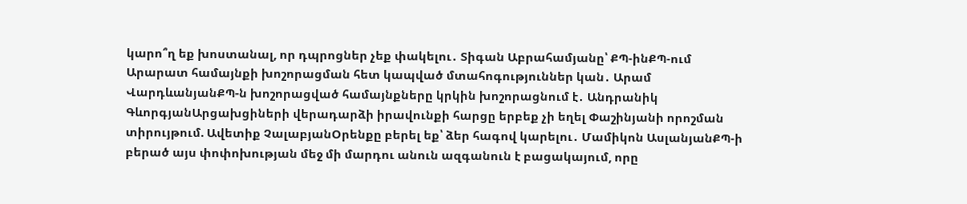կարո՞ղ եք խոստանալ, որ դպրոցներ չեք փակելու․ Տիգան Աբրահամյանը՝ ՔՊ-ինՔՊ-ում Արարատ համայնքի խոշորացման հետ կապված մտահոգություններ կան․ Արամ ՎարդևանյանՔՊ-ն խոշորացված համայնքները կրկին խոշորացնում է․ Անդրանիկ ԳևորգյանԱրցախցիների վերադարձի իրավունքի հարցը երբեք չի եղել Փաշինյանի որոշման տիրույթում. Ավետիք ՉալաբյանՕրենքը բերել եք՝ ձեր հագով կարելու․ Մամիկոն ԱսլանյանՔՊ-ի բերած այս փոփոխության մեջ մի մարդու անուն ազգանուն է բացակայում, որը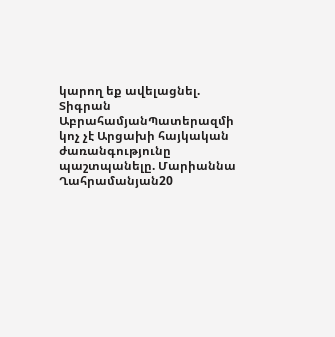կարող եք ավելացնել. Տիգրան ԱբրահամյանՊատերազմի կոչ չէ Արցախի հայկական ժառանգությունը պաշտպանելը. Մարիաննա Ղահրամանյան20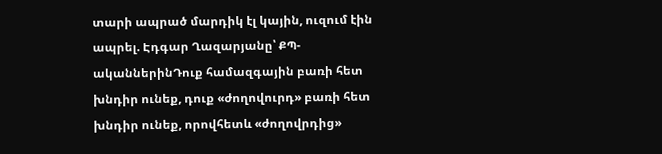տարի ապրած մարդիկ էլ կային, ուզում էին ապրել. Էդգար Ղազարյանը՝ ՔՊ-ականներինԴուք համազգային բառի հետ խնդիր ունեք, դուք «ժողովուրդ» բառի հետ խնդիր ունեք, որովհետև «ժողովրդից»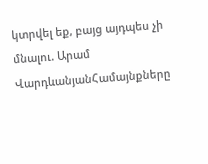կտրվել եք, բայց այդպես չի մնալու. Արամ ՎարդևանյանՀամայնքները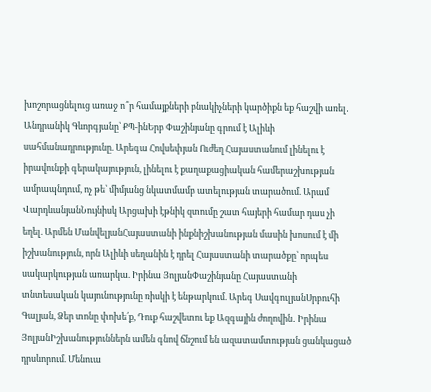խոշորացնելուց առաջ ո՞ր համայքների բնակիչների կարծիքն եք հաշվի առել․ Անդրանիկ Գևորգյանը՝ ՔՊ-ինԵրբ Փաշինյանը գրում է Ալիևի սահմանադրությունը. Արեգա Հովսեփյան Ուժեղ Հայաստանում լինելու է իրավունքի գերակայություն, լինելու է քաղաքացիական համերաշխության ամրապնդում, ոչ թե՝ միմյանց նկատմամբ ատելության տարածում. Արամ ՎարդևանյանՆույնիսկ Արցախի էթնիկ զտումը շատ հայերի համար դաս չի եղել. Արմեն ՄանվելյանՀայաստանի ինքնիշխանության մասին խոսում է մի իշխանություն, որն Ալիևի սեղանին է դրել Հայաստանի տարածքը՝ որպես սակարկության առարկա. Իրինա ՅոլյանՓաշինյանը Հայաստանի տնտեսական կայունությունը ռիսկի է ենթարկում. Արեգ ՍավգուլյանՍրբուհի Գալյան, Ձեր տոնը փոխե՛ք, Դուք հաշվետու եք Ազգային ժողովին․ Իրինա ՅոլյանԻշխանություններն ամեն գնով ճնշում են ազատամտության ցանկացած դրսևորում. Մենուա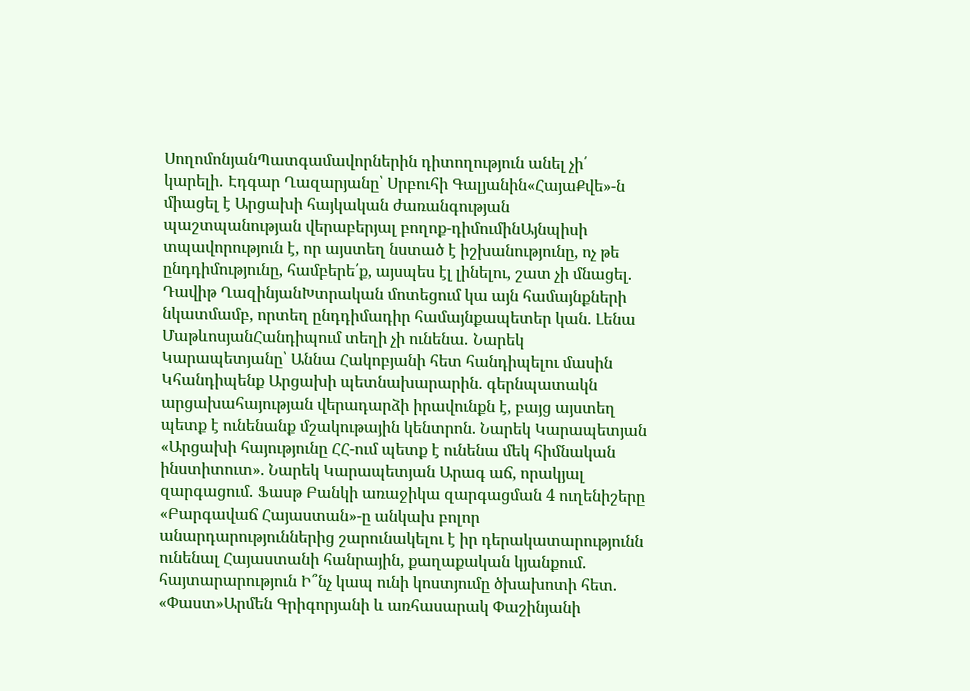ՍողոմոնյանՊատգամավորներին դիտողություն անել չի՛ կարելի․ Էդգար Ղազարյանը՝ Սրբուհի Գալյանին«ՀայաՔվե»-ն միացել է Արցախի հայկական ժառանգության պաշտպանության վերաբերյալ բողոք-դիմումինԱյնպիսի տպավորություն է, որ այստեղ նստած է իշխանությունը, ոչ թե ընդդիմությունը, համբերե՛ք, այսպես էլ լինելու, շատ չի մնացել. Դավիթ ՂազինյանԽտրական մոտեցում կա այն համայնքների նկատմամբ, որտեղ ընդդիմադիր համայնքապետեր կան. Լենա ՄաթևոսյանՀանդիպում տեղի չի ունենա․ Նարեկ Կարապետյանը՝ Աննա Հակոբյանի հետ հանդիպելու մասին Կհանդիպենք Արցախի պետնախարարին. գերնպատակն արցախահայության վերադարձի իրավունքն է, բայց այստեղ պետք է ունենանք մշակութային կենտրոն. Նարեկ Կարապետյան «Արցախի հայությունը ՀՀ-ում պետք է ունենա մեկ հիմնական ինստիտուտ». Նարեկ Կարապետյան Արագ աճ, որակյալ զարգացում․ Ֆասթ Բանկի առաջիկա զարգացման 4 ուղենիշերը «Բարգավաճ Հայաստան»-ը անկախ բոլոր անարդարություններից շարունակելու է իր դերակատարությունն ունենալ Հայաստանի հանրային, քաղաքական կյանքում. հայտարարություն Ի՞նչ կապ ունի կոստյումը ծխախոտի հետ. «Փաստ»Արմեն Գրիգորյանի և առհասարակ Փաշինյանի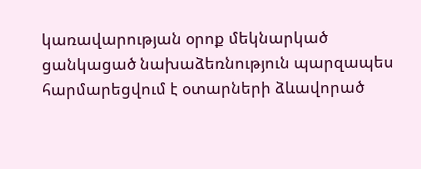կառավարության օրոք մեկնարկած ցանկացած նախաձեռնություն պարզապես հարմարեցվում է օտարների ձևավորած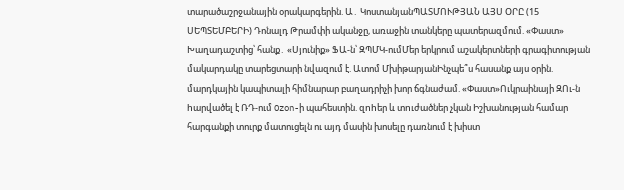տարածաշրջանային օրակարգերին. Ա․ ԿոստանյանՊԱՏՄՈՒԹՅԱՆ ԱՅՍ ՕՐԸ (15 ՍԵՊՏԵՄԲԵՐԻ) Դոնալդ Թրամփի ականջը, առաջին տանկերը պատերազմում. «Փաստ» Խաղադաշտից՝ հանք․ «Սյունիք» ՖԱ-ն՝ ԶՊՄԿ-ումՄեր երկրում աշակերտների գրագիտության մակարդակը տարեցտարի նվազում է. Ատոմ ՄխիթարյանԻնչպե՞ս հասանք այս օրին. մարդկային կապիտալի հիմնարար բաղադրիչի խոր ճգնաժամ. «Փաստ»Ուկրաինայի ԶՈւ-ն hարվածել է ՌԴ-ում Ozon-ի պահեստին. զnhեր և տnւժածներ չկան Իշխանության համար հարգանքի տուրք մատուցելն ու այդ մասին խոսելը դառնում է խիստ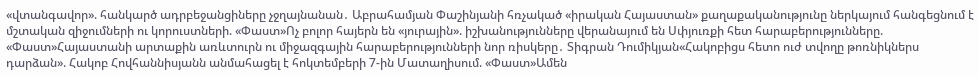«վտանգավոր». հանկարծ ադրբեջանցիները չջղայնանան․ Աբրահամյան Փաշինյանի հռչակած «իրական Հայաստան» քաղաքականությունը ներկայում հանգեցնում է մշտական զիջումների ու կորուստների. «Փաստ»Ոչ բոլոր հայերն են «յուրային». իշխանությունները վերանայում են Սփյուռքի հետ հարաբերությունները. «Փաստ»Հայաստանի արտաքին առևտուրն ու միջազգային հարաբերությունների նոր ռիսկերը․ Տիգրան Դումիկյան«Հակոբիցս հետո ուժ տվողը թոռնիկներս դարձան». Հակոբ Հովհաննիսյանն անմահացել է հոկտեմբերի 7-ին Մատաղիսում. «Փաստ»Ամեն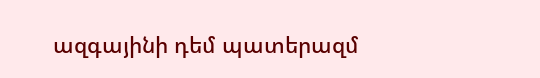ազգայինի դեմ պատերազմ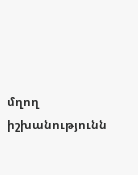մղող իշխանությունն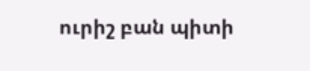ուրիշ բան պիտի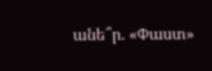անե՞ր. «Փաստ»